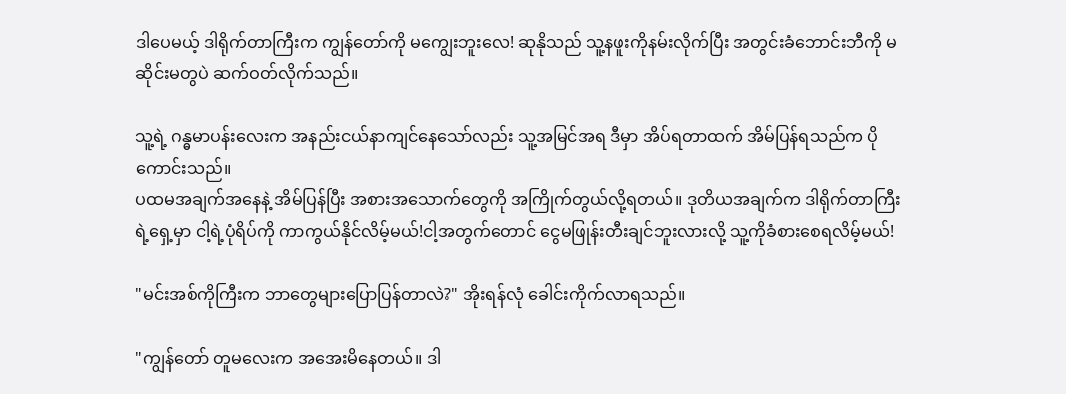ဒါပေမယ့် ဒါရိုက်တာကြီးက ကျွန်တော်ကို မကျွေးဘူးလေ! ဆုနိုသည် သူ့နဖူးကိုနမ်းလိုက်ပြီး အတွင်းခံဘောင်းဘီကို မဆိုင်းမတွပဲ ဆက်ဝတ်လိုက်သည်။

သူ့ရဲ့ ဂန္ဓမာပန်းလေးက အနည်းငယ်နာကျင်နေသော်လည်း သူ့အမြင်အရ ဒီမှာ အိပ်ရတာထက် အိမ်ပြန်ရသည်က ပိုကောင်းသည်။
ပထမအချက်အနေနဲ့ အိမ်ပြန်ပြီး အစားအသောက်တွေကို အကြိုက်တွယ်လို့ရတယ်။ ဒုတိယအချက်က ဒါရိုက်တာကြီးရဲ့ရှေ့မှာ ငါ့ရဲ့ပုံရိပ်ကို ကာကွယ်နိုင်လိမ့်မယ်!ငါ့အတွက်တောင် ငွေမဖြုန်းတီးချင်ဘူးလားလို့ သူ့ကိုခံစားစေရလိမ့်မယ်!

"မင်းအစ်ကိုကြီးက ဘာတွေများပြောပြန်တာလဲ?" အိုးရန်လုံ ခေါင်းကိုက်လာရသည်။

"ကျွန်တော် တူမလေးက အအေးမိနေတယ်။ ဒါ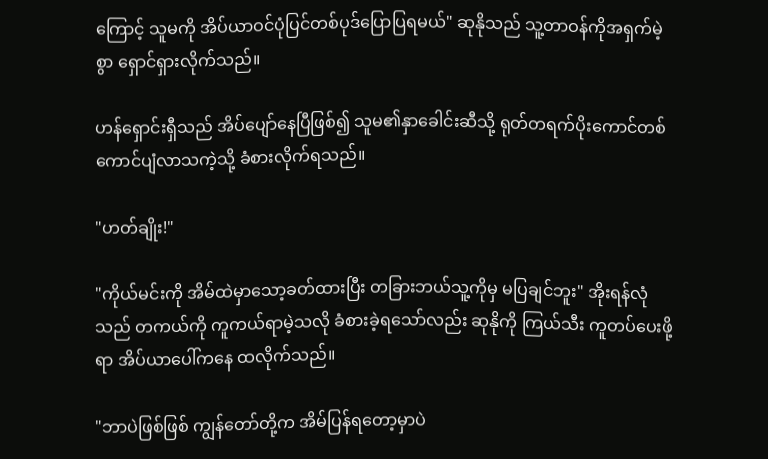ကြောင့် သူမကို အိပ်ယာဝင်ပုံပြင်တစ်ပုဒ်ပြောပြရမယ်" ဆုနိုသည် သူ့တာဝန်ကိုအရှက်မဲ့စွာ ရှောင်ရှားလိုက်သည်။

ဟန်ရှောင်းရှီသည် အိပ်ပျော်နေပြီဖြစ်၍ သူမ၏နှာခေါင်းဆီသို့ ရုတ်တရက်ပိုးကောင်တစ်ကောင်ပျံလာသကဲ့သို့ ခံစားလိုက်ရသည်။

"ဟတ်ချိုး!"

"ကိုယ်မင်းကို အိမ်ထဲမှာသော့ခတ်ထားပြီး တခြားဘယ်သူ့ကိုမှ မပြချင်ဘူး" အိုးရန်လုံသည် တကယ်ကို ကူကယ်ရာမဲ့သလို ခံစားခဲ့ရသော်လည်း ဆုနိုကို ကြယ်သီး ကူတပ်ပေးဖို့ရာ အိပ်ယာပေါ်ကနေ ထလိုက်သည်။

"ဘာပဲဖြစ်ဖြစ် ကျွန်တော်တို့က အိမ်ပြန်ရတော့မှာပဲ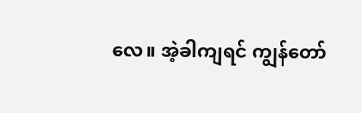လေ။ အဲ့ခါကျရင် ကျွန်တော်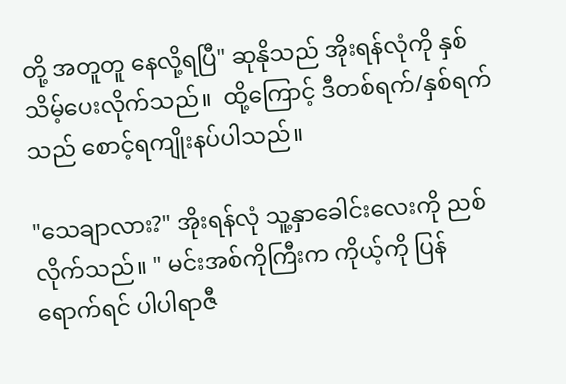တို့ အတူတူ နေလို့ရပြီ" ဆုနိုသည် အိုးရန်လုံကို နှစ်သိမ့်ပေးလိုက်သည်။  ထို့ကြောင့် ဒီတစ်ရက်/နှစ်ရက်သည် စောင့်ရကျိုးနပ်ပါသည်။

"သေချာလား?" အိုးရန်လုံ သူ့နှာခေါင်းလေးကို ညစ်လိုက်သည်။ " မင်းအစ်ကိုကြီးက ကိုယ့်ကို ပြန်ရောက်ရင် ပါပါရာဇီ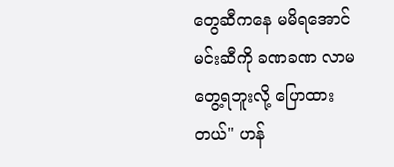တွေဆီကနေ မမိရအောင် မင်းဆီကို ခဏခဏ လာမတွေ့ရဘူးလို့ ပြောထားတယ်" ဟန်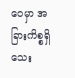ဝေမှာ အခြားကိစ္စရှိသေး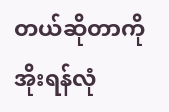တယ်ဆိုတာကို အိုးရန်လုံ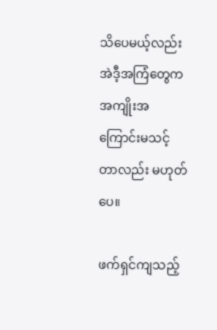သိပေမယ့်လည်း အဲဒီ့အကြံတွေက အကျိုးအကြောင်းမသင့်တာလည်း မဟုတ်ပေ။

ဖက်ရှင်ကျသည့်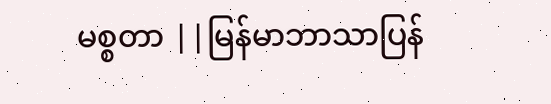မစ္စတာ ||မြန်မာဘာသာပြန်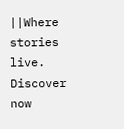||Where stories live. Discover now